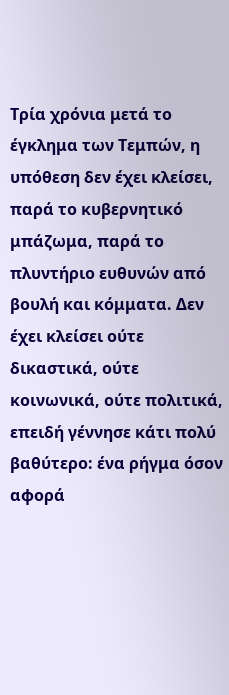Τρία χρόνια μετά το έγκλημα των Τεμπών, η υπόθεση δεν έχει κλείσει, παρά το κυβερνητικό μπάζωμα, παρά το πλυντήριο ευθυνών από βουλή και κόμματα. Δεν έχει κλείσει ούτε δικαστικά, ούτε κοινωνικά, ούτε πολιτικά, επειδή γέννησε κάτι πολύ βαθύτερο: ένα ρήγμα όσον αφορά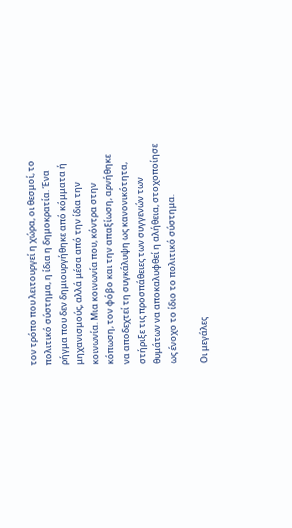τον τρόπο που λειτουργεί η χώρα, οι θεσμοί, το πολιτικό σύστημα, η ίδια η δημοκρατία. Ένα ρήγμα που δεν δημιουργήθηκε από κόμματα ή μηχανισμούς, αλλά μέσα από την ίδια την κοινωνία. Μια κοινωνία που, κόντρα στην κόπωση, τον φόβο και την απαξίωση, αρνήθηκε να αποδεχτεί τη συγκάλυψη ως κανονικότητα, στήριξε τις προσπάθειες των συγγενών των θυμάτων να αποκαλυφθεί η αλήθεια, στοχοποίησε ως ένοχο το ίδιο το πολιτικό σύστημα.

Οι μεγάλες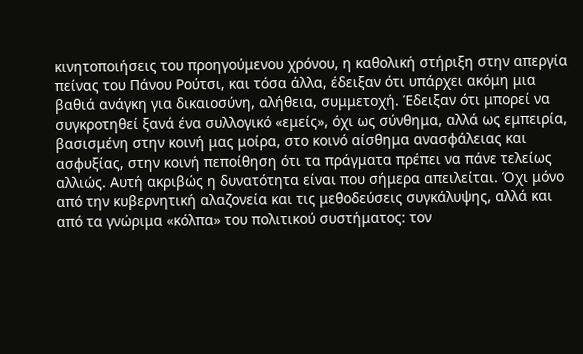κινητοποιήσεις του προηγούμενου χρόνου, η καθολική στήριξη στην απεργία πείνας του Πάνου Ρούτσι, και τόσα άλλα, έδειξαν ότι υπάρχει ακόμη μια βαθιά ανάγκη για δικαιοσύνη, αλήθεια, συμμετοχή. Έδειξαν ότι μπορεί να συγκροτηθεί ξανά ένα συλλογικό «εμείς», όχι ως σύνθημα, αλλά ως εμπειρία, βασισμένη στην κοινή μας μοίρα, στο κοινό αίσθημα ανασφάλειας και ασφυξίας, στην κοινή πεποίθηση ότι τα πράγματα πρέπει να πάνε τελείως αλλιώς. Αυτή ακριβώς η δυνατότητα είναι που σήμερα απειλείται. Όχι μόνο από την κυβερνητική αλαζονεία και τις μεθοδεύσεις συγκάλυψης, αλλά και από τα γνώριμα «κόλπα» του πολιτικού συστήματος: τον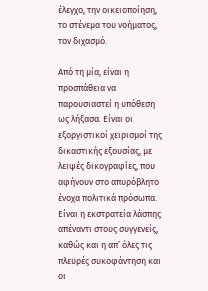έλεγχο, την οικειοποίηση, το στένεμα του νοήματος, τον διχασμό.

Από τη μία, είναι η προσπάθεια να παρουσιαστεί η υπόθεση ως λήξασα. Είναι οι εξοργιστικοί χειρισμοί της δικαστικής εξουσίας, με λειψές δικογραφίες, που αφήνουν στο απυρόβλητο ένοχα πολιτικά πρόσωπα. Είναι η εκστρατεία λάσπης απέναντι στους συγγενείς, καθώς και η απ’ όλες τις πλευρές συκοφάντηση και οι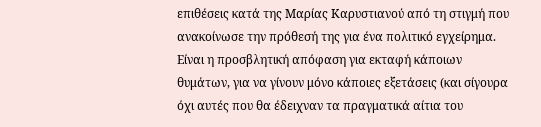επιθέσεις κατά της Μαρίας Καρυστιανού από τη στιγμή που ανακοίνωσε την πρόθεσή της για ένα πολιτικό εγχείρημα. Είναι η προσβλητική απόφαση για εκταφή κάποιων θυμάτων, για να γίνουν μόνο κάποιες εξετάσεις (και σίγουρα όχι αυτές που θα έδειχναν τα πραγματικά αίτια του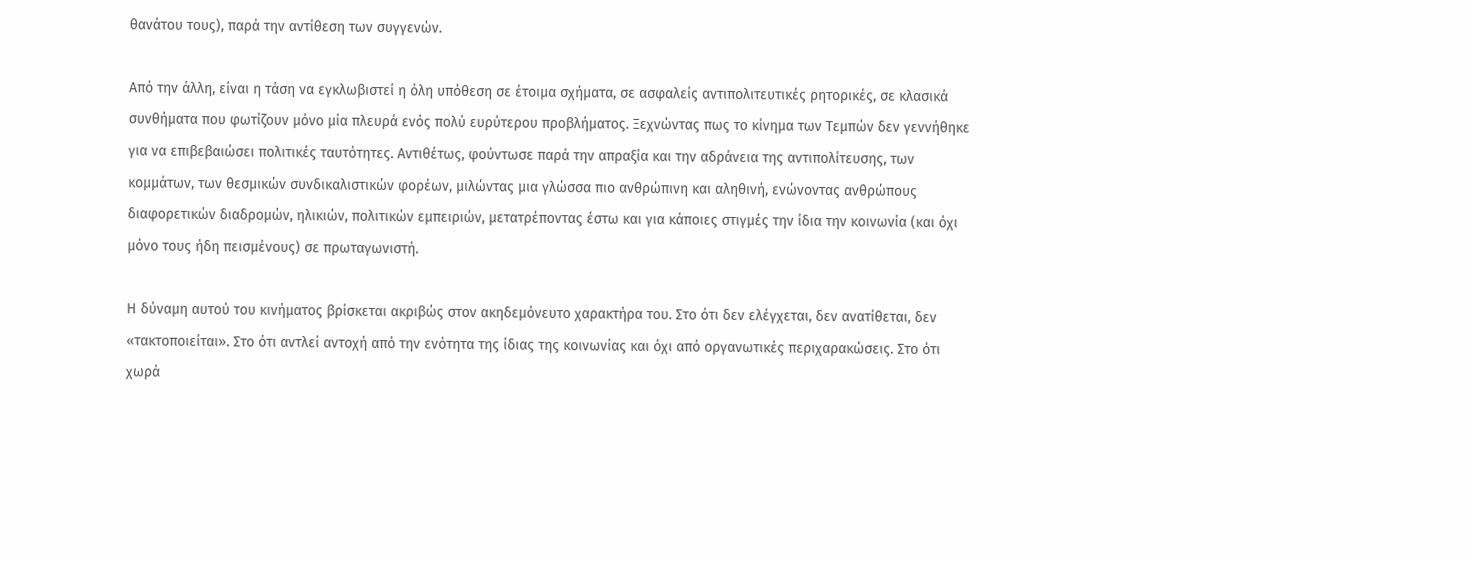θανάτου τους), παρά την αντίθεση των συγγενών.

Από την άλλη, είναι η τάση να εγκλωβιστεί η όλη υπόθεση σε έτοιμα σχήματα, σε ασφαλείς αντιπολιτευτικές ρητορικές, σε κλασικά συνθήματα που φωτίζουν μόνο μία πλευρά ενός πολύ ευρύτερου προβλήματος. Ξεχνώντας πως το κίνημα των Τεμπών δεν γεννήθηκε για να επιβεβαιώσει πολιτικές ταυτότητες. Αντιθέτως, φούντωσε παρά την απραξία και την αδράνεια της αντιπολίτευσης, των κομμάτων, των θεσμικών συνδικαλιστικών φορέων, μιλώντας μια γλώσσα πιο ανθρώπινη και αληθινή, ενώνοντας ανθρώπους διαφορετικών διαδρομών, ηλικιών, πολιτικών εμπειριών, μετατρέποντας έστω και για κάποιες στιγμές την ίδια την κοινωνία (και όχι μόνο τους ήδη πεισμένους) σε πρωταγωνιστή.

Η δύναμη αυτού του κινήματος βρίσκεται ακριβώς στον ακηδεμόνευτο χαρακτήρα του. Στο ότι δεν ελέγχεται, δεν ανατίθεται, δεν «τακτοποιείται». Στο ότι αντλεί αντοχή από την ενότητα της ίδιας της κοινωνίας και όχι από οργανωτικές περιχαρακώσεις. Στο ότι χωρά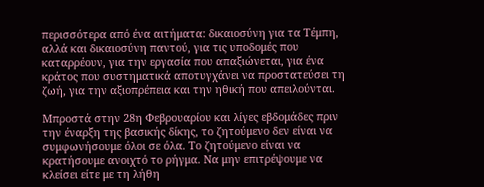περισσότερα από ένα αιτήματα: δικαιοσύνη για τα Τέμπη, αλλά και δικαιοσύνη παντού, για τις υποδομές που καταρρέουν, για την εργασία που απαξιώνεται, για ένα κράτος που συστηματικά αποτυγχάνει να προστατεύσει τη ζωή, για την αξιοπρέπεια και την ηθική που απειλούνται.

Μπροστά στην 28η Φεβρουαρίου και λίγες εβδομάδες πριν την έναρξη της βασικής δίκης, το ζητούμενο δεν είναι να συμφωνήσουμε όλοι σε όλα. Το ζητούμενο είναι να κρατήσουμε ανοιχτό το ρήγμα. Να μην επιτρέψουμε να κλείσει είτε με τη λήθη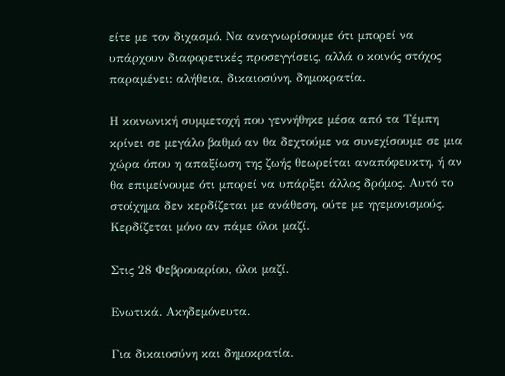είτε με τον διχασμό. Να αναγνωρίσουμε ότι μπορεί να υπάρχουν διαφορετικές προσεγγίσεις, αλλά ο κοινός στόχος παραμένει: αλήθεια, δικαιοσύνη, δημοκρατία.

Η κοινωνική συμμετοχή που γεννήθηκε μέσα από τα Τέμπη κρίνει σε μεγάλο βαθμό αν θα δεχτούμε να συνεχίσουμε σε μια χώρα όπου η απαξίωση της ζωής θεωρείται αναπόφευκτη, ή αν θα επιμείνουμε ότι μπορεί να υπάρξει άλλος δρόμος. Αυτό το στοίχημα δεν κερδίζεται με ανάθεση, ούτε με ηγεμονισμούς. Κερδίζεται μόνο αν πάμε όλοι μαζί.

Στις 28 Φεβρουαρίου, όλοι μαζί.

Ενωτικά. Ακηδεμόνευτα.

Για δικαιοσύνη και δημοκρατία.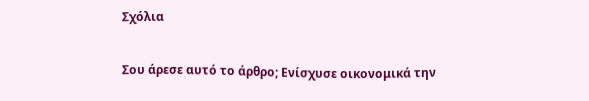Σχόλια

Σου άρεσε αυτό το άρθρο; Ενίσχυσε οικονομικά την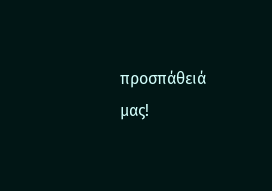προσπάθειά μας!